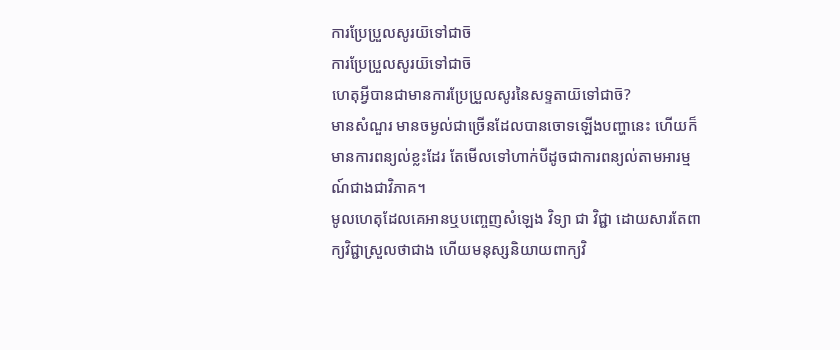ការប្រែប្រួលសូរយ៑ទៅជាច៑
ការប្រែប្រួលសូរយ៑ទៅជាច៑
ហេតុអ្វីបានជាមានការប្រែប្រួលសូរនៃសទ្ទតាយ៑ទៅជាច៑?
មានសំណួរ មានចម្ងល់ជាច្រើនដែលបានចោទឡើងបញ្ហានេះ ហើយក៏មានការពន្យល់ខ្លះដែរ តែមើលទៅហាក់បីដូចជាការពន្យល់តាមអារម្មណ៍ជាងជាវិភាគ។
មូលហេតុដែលគេអានឬបញ្ចេញសំឡេង វិទ្យា ជា វិជ្ជា ដោយសារតែពាក្យវិជ្ជាស្រួលថាជាង ហើយមនុស្សនិយាយពាក្យវិ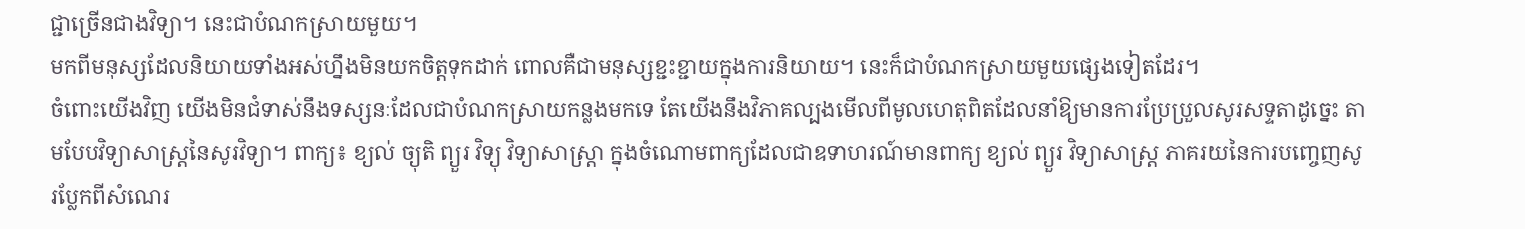ជ្ជាច្រើនជាងវិទ្យា។ នេះជាបំណកស្រាយមួយ។
មកពីមនុស្សដែលនិយាយទាំងអស់ហ្នឹងមិនយកចិត្តទុកដាក់ ពោលគឺជាមនុស្សខ្ជះខ្ជាយក្នុងការនិយាយ។ នេះក៏ជាបំណកស្រាយមួយផ្សេងទៀតដែរ។
ចំពោះយើងវិញ យើងមិនជំទាស់នឹងទស្សនៈដែលជាបំណកស្រាយកន្លងមកទេ តែយើងនឹងវិភាគល្បងមើលពីមូលហេតុពិតដែលនាំឱ្យមានការប្រែប្រួលសូរសទ្ទតាដូច្នេះ តាមបែបវិទ្យាសាស្ត្រនៃសូរវិទ្យា។ ពាក្យ៖ ខ្យល់ ច្យុតិ ព្យួរ វិទ្យុ វិទ្យាសាស្ត្រា ក្នុងចំណោមពាក្យដែលជាឧទាហរណ៍មានពាក្យ ខ្យល់ ព្យួរ វិទ្យាសាស្ត្រ ភាគរយនៃការបញ្ចេញសូរប្លែកពីសំណេរ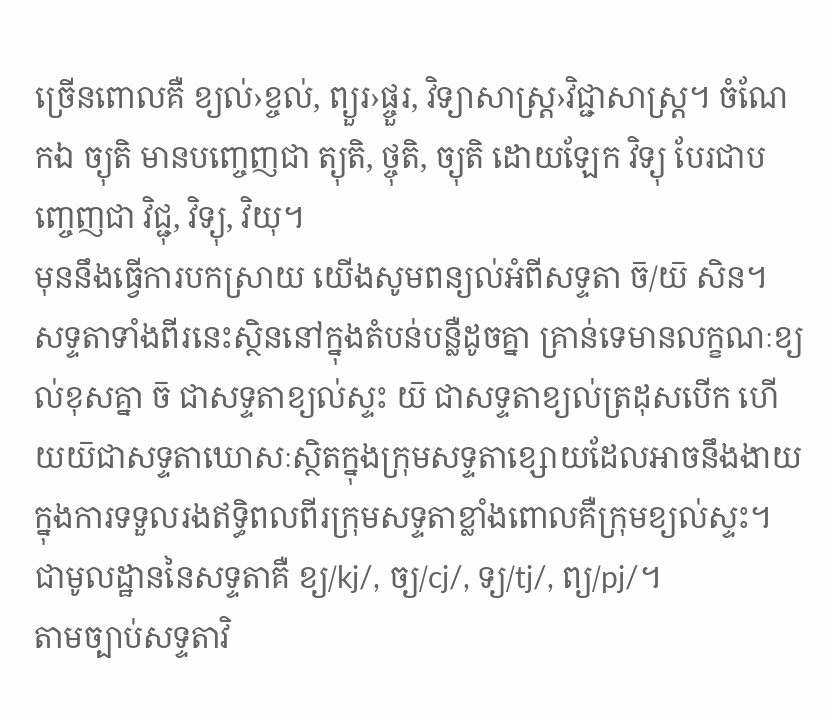ច្រើនពោលគឺ ខ្យល់›ខ្ចល់, ព្យួរ›ផ្ចួរ, វិទ្យាសាស្ត្រ›វិជ្ជាសាស្ដ្រ។ ចំណែកឯ ច្យុតិ មានបញ្ចេញជា ត្យុតិ, ថ្ចុតិ, ច្យុតិ ដោយឡែក វិទ្យុ បែរជាបញ្ចេញជា វិជ្ជុ, វិទ្យុ, វិយុ។
មុននឹងធ្វើការបកស្រាយ យើងសូមពន្យល់អំពីសទ្ទតា ច៑/យ៑ សិន។ សទ្ទតាទាំងពីរនេះស្ថិននៅក្នុងតំបន់បន្លឺដូចគ្នា គ្រាន់ទេមានលក្ខណៈខ្យល់ខុសគ្នា ច៑ ជាសទ្ទតាខ្យល់ស្ទះ យ៑ ជាសទ្ទតាខ្យល់ត្រដុសបើក ហើយយ៑ជាសទ្ទតាឃោសៈស្ថិតក្នុងក្រុមសទ្ទតាខ្សោយដែលអាចនឹងងាយក្នុងការទទួលរងឥទ្ធិពលពីរក្រុមសទ្ទតាខ្លាំងពោលគឺក្រុមខ្យល់ស្ទះ។
ជាមូលដ្ឋាននៃសទ្ទតាគឺ ខ្យ/kj/, ច្យ/cj/, ទ្យ/tj/, ព្យ/pj/។
តាមច្បាប់សទ្ទតាវិ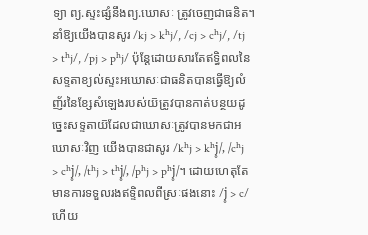ទ្យា ព្យ.ស្ទះផ្សំនឹងព្យ.ឃោសៈ ត្រូវចេញជាធនិត។ នាំឱ្យយើងបានសូរ /kj > kʰj/, /cj > cʰj/, /tj > tʰj/, /pj > pʰj/ ប៉ុន្តែដោយសារតែឥទ្ធិពលនៃសទ្ទតាខ្យល់ស្ទះអឃោសៈជាធនិតបានធ្វើឱ្យលំញ័រនៃខ្សែសំឡេងរបស់យ៑ត្រូវបានកាត់បន្ថយដូច្នេះសទ្ទតាយ៑ដែលជាឃោសៈត្រូវបានមកជាអឃោសៈវិញ យើងបានជាសូរ /kʰj > kʰj̥/, /cʰj > cʰj̥/, /tʰj > tʰj̥/, /pʰj > pʰj̥/។ ដោយហេតុតែមានការទទួលរងឥទ្ទិពលពីស្រៈផងនោះ /j̥ > c/ ហើយ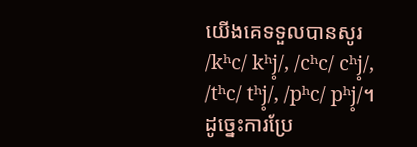យើងគេទទួលបានសូរ /kʰc/ kʰj̥/, /cʰc/ cʰj̥/, /tʰc/ tʰj̥/, /pʰc/ pʰj̥/។
ដូច្នេះការប្រែ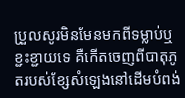ប្រួលសូរមិនមែនមកពីទម្លាប់ឬខ្ជះខ្ជាយទេ គឺកើតចេញពីបាតុភូតរបស់ខ្សែសំឡេងនៅដើមបំពង់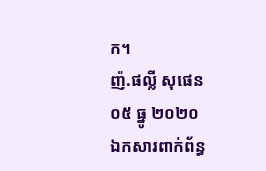ក។
ញ៉.ផល្លី សុផេន
០៥ ធ្នូ ២០២០
ឯកសារពាក់ព័ន្ធ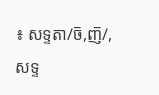៖ សទ្ទតា/ច៑,ញ៑/, សទ្ទ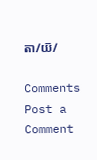តា/យ៑/

Comments
Post a Comment